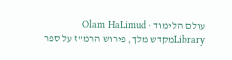עולם הלימוד · Olam HaLimud
Libraryמקדש מלך, פירוש הרמ"ז על ספר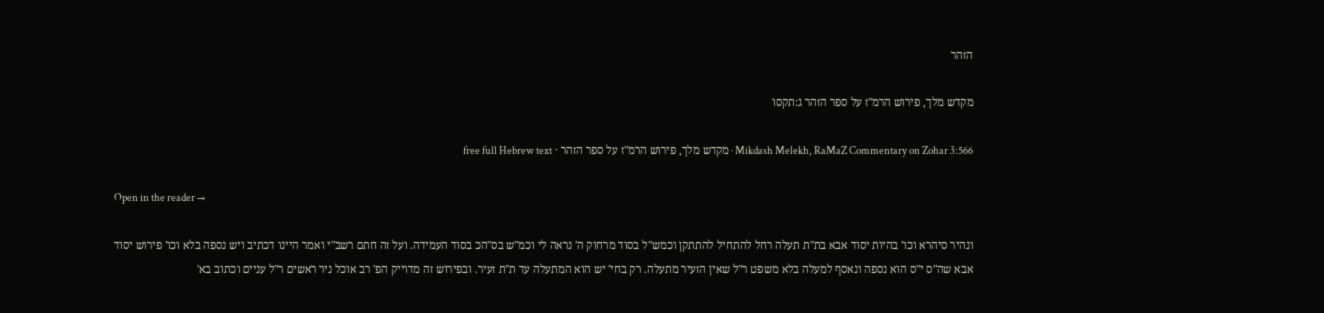הזהר

מקדש מלך, פירוש הרמ"ז על ספר הזהר ג:תקסו

Mikdash Melekh, RaMaZ Commentary on Zohar 3:566 · מקדש מלך, פירוש הרמ"ז על ספר הזהר · free full Hebrew text

Open in the reader →

ונהיר סיהרא וכו' בהיות יסוד אבא בת"ת תעלה רחל להתחיל להתתקן וכמש"ל בסוד מרחוק ה' נראה לי וכמ"ש בס"הכ בסוד העמידה. ועל זה חתם רשב"י ואמר היינו דכתיב ויש נספה בלא וכו' פירוש יסוד אבא שה"ס י"ס הוא נספה ונאסף למעלה בלא משפט ר"ל שאין הזעיר מתעלה. רק בחי' יש הוא המתעלה עד ת"ת זעיר. ובפירוש זה מדוייק הפ' רב אוכל ניר ראשים ר"ל עניים וכתוב בא'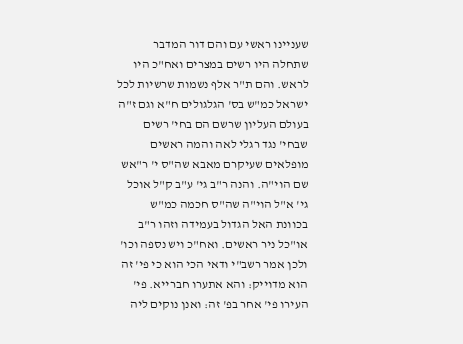שעניינו ראשי עם והם דור המדבר שתחלה היו רשים במצרים ואח"כ היו לראש. והם ת"ר אלף נשמות שרשיות לכל ישראל כמ"ש בס' הגלגולים ח"א וגם ז"ה בעולם העליון שרשם הם בחי' רשים שבחי' נגד רגלי לאה והמה ראשים מופלאים שעיקרם מאבא שה"ס י' ר"אש שם הוי"ה. והנה ר"ב גי' ע"ב ק"ל אוכל גי' א"ל הוי"ה שה"ס חכמה כמ"ש בכוונת האל הגדול בעמידה וזהו ר"ב או"כל ניר ראשים. ואח"כ ויש נספה וכו' ולכן אמר רשב"י ודאי הכי הוא כי פי' זה הוא מדוייק: והא אתערו חברייא. פי' העירו פי' אחר בפ' זה: ואנן נוקים ליה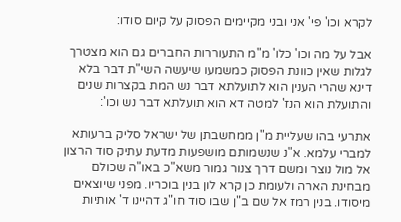לקרא וכו' פי' אני ובני מקיימים הפסוק על קיום סודו:

אבל על מה וכו' כלו' מ"מ התעוררות החברים גם הוא מצטרך לגלות שאין כוונת הפסוק כמשמעו שיעשה השי"ת דבר בלא דינא שהרי הענין הוא לתועלתא דבר נש המת בקצרות שנים והתועלת הוא הנז' למטה דא הוא תועלתא דבר נש וכו':

אתרעי בהו שעליית מ"ן ממחשבתן של ישראל סליק ברעותא למברי עלמא. א"נ שנשמותם מושפעות מדעת עתיק סוד הרצון אל מול נוצר ומשם דרך צנור גמור משא"כ באו"ה שכולם מבחינת הארה ולעומת כן קרא לון בנין בוכריו. מפני שיוצאים מיסודו. בנין רמז אל שם ב"ן שבו סוד חו"ג דהיינו ד' אותיות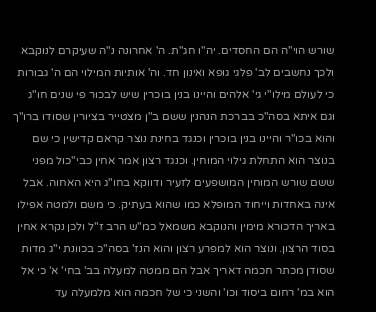שורש הוי"ה הם החסדים. יה"ו חג"ת. ה' אחרונה נ"ה שעיקרם לנוקבא ולכך נחשבים לב' פלגי גופא ואינון חד. וה' אותיות המילוי הם ה' גבורות כי לעולם מילו"י גי' אלהים והיינו בנין בוכרין שיש לבכור פי שנים חו"ג וגם איתא בסה"כ בברכת הנהנין ששם ב"ן מצטייר בציורין שסודו ברו"ך והוא בכו"ר והיינו בנין בוכרין וכנגד בחינת נוצר קראם קדישין כי שם בנוצר הוא התחלת גילוי המוחין. וכנגד רצון אמר אחין כבי"כול מפני ששם שורש המוחין המושפעים לזעיר ודווקא בחו"ג היא האחוה. אבל אינה באחדות וייחוד המופלא כמו שהוא בעתיק. כי משם ולמטה אפילו באריך הדכורא מימין והנוקבא משמאל כמ"ש הרב ז"ל ולכן נקרא אחין בסוד הרצון. ונוצר הוא למפרע רצון והוא הנז' בסה"כ בכוונת י"ג מדות שסודן מכתר חכמה דאריך אבל הם ממטה למעלה בב' בחי' א' כי אל הוא במ' רחום ביסוד וכו' והשני כי של חכמה הוא מלמעלה עד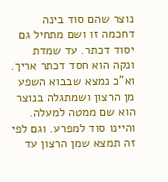נוצר שהם סוד בינה דחכמה זו ושם מתחיל גם יסוד דכתר. עד שמדת ונקה הוא חסד דכתר אריך. וא"כ נמצא שבבוא השפע מן הרצון ושמתגלה בנוצר הוא שם ממטה למעלה. והיינו סוד למפרע. וגם לפי זה תמצא שמן הרצון עד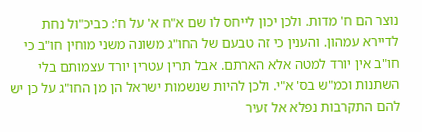נוצר הם ח' מדות. ולכן יכון לייחס לו שם א"ח א' על ח': כביכ"ול נחת לדיירא עמהון. והענין כי זה טבעם של החו"ג משונה משני מוחין חו"ב כי חו"ב אין יורד למטה אלא הארתם. אבל תרין עטרין יורד עצמותם בלי השתנות וכמ"ש בס' א"י. ולכן להיות שנשמות ישראל הן מן החו"ג על כן יש להם התקרבות נפלא אל זעיר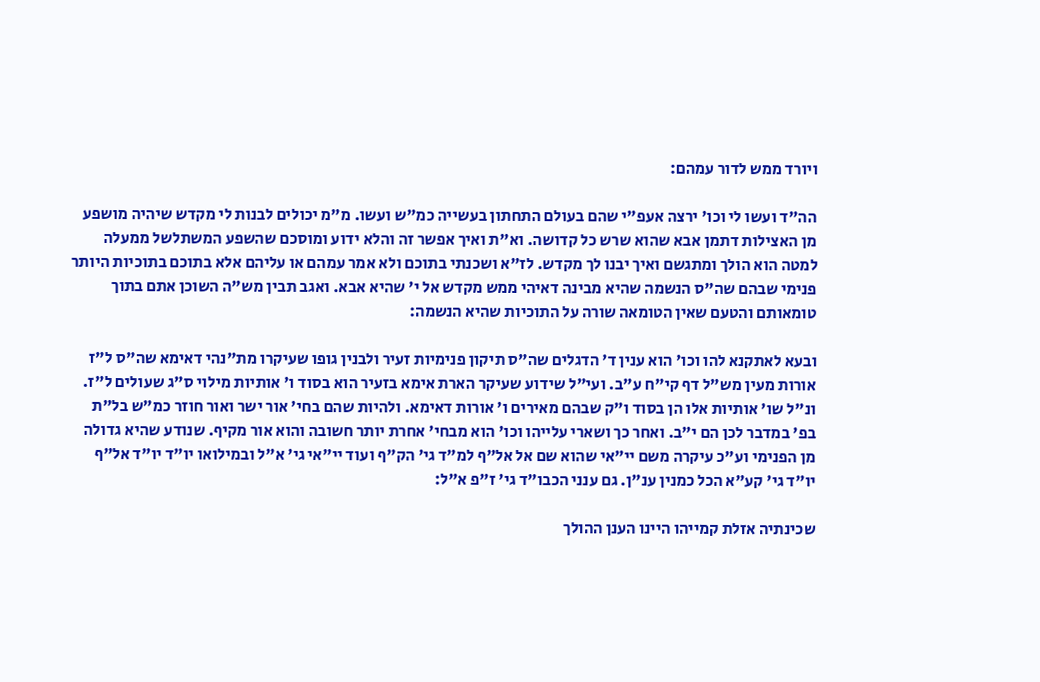ויורד ממש לדור עמהם:

הה"ד ועשו לי וכו' ירצה אעפ"י שהם בעולם התחתון בעשייה כמ"ש ועשו. מ"מ יכולים לבנות לי מקדש שיהיה מושפע מן האצילות דתמן אבא שהוא שרש כל קדושה. וא"ת ואיך אפשר זה והלא ידוע ומוסכם שהשפע המשתלשל ממעלה למטה הוא הולך ומתגשם ואיך יבנו לך מקדש. לז"א ושכנתי בתוכם ולא אמר עמהם או עליהם אלא בתוכם בתוכיות היותר פנימי שבהם שה"ס הנשמה שהיא מבינה דאיהי ממש מקדש אל י' שהיא אבא. ואגב תבין מש"ה השוכן אתם בתוך טומאותם והטעם שאין הטומאה שורה על התוכיות שהיא הנשמה:

ובעא לאתקנא להו וכו' הוא ענין ד' הדגלים שה"ס תיקון פנימיות זעיר ולבנין גופו שעיקרו מת"נהי דאימא שה"ס ל"ז אורות מעין מש"ל דף קי"ח ע"ב. ועי"ל שידוע שעיקר הארת אימא בזעיר הוא בסוד ו' אותיות מילוי ס"ג שעולים ל"ז. ונ"ל שו' אותיות אלו הן בסוד ו"ק שבהם מאירים ו' אורות דאימא. ולהיות שהם בחי' אור ישר ואור חוזר כמ"ש בל"ת בפ' במדבר לכן הם י"ב. ואחר כך ושארי עלייהו וכו' הוא מבחי' אחרת יותר חשובה והוא אור מקיף. שנודע שהיא גדולה מן הפנימי וע"כ עיקרה משם יי"אי שהוא שם אל אל"ף למ"ד גי' הק"ף ועוד יי"אי גי' א"ל ובמילואו יו"ד יו"ד אל"ף יו"ד גי' קע"א הכל כמנין ענ"ן. גם ענני הכבו"ד גי' ז"פ א"ל:

שכינתיה אזלת קמייהו היינו הענן ההולך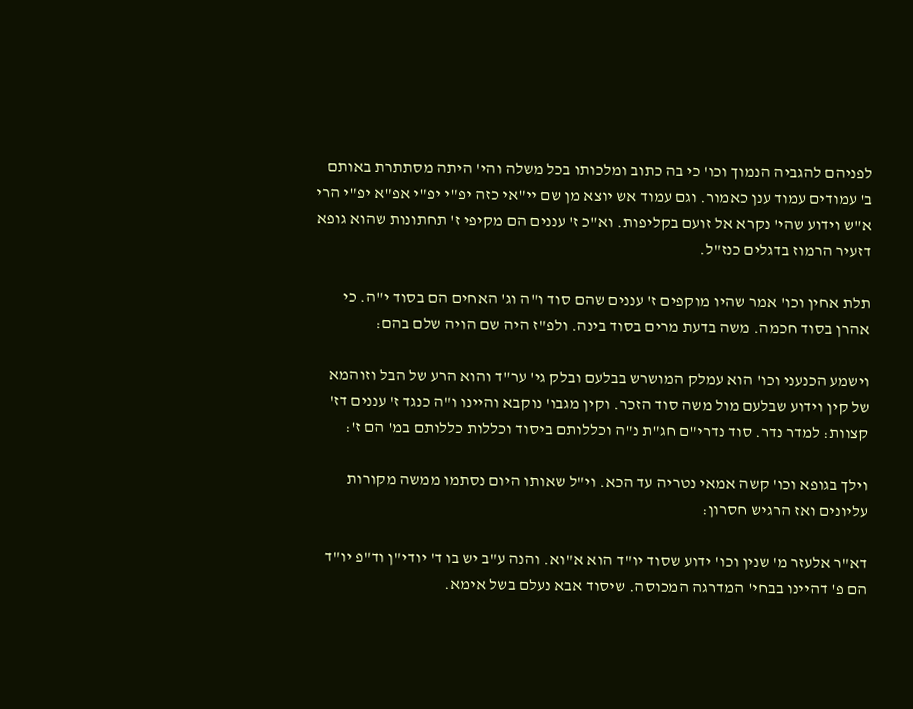לפניהם להגביה הנמוך וכו' כי בה כתוב ומלכותו בכל משלה והי' היתה מסתתרת באותם ב' עמודים עמוד ענן כאמור. וגם עמוד אש יוצא מן שם יי"אי כזה יפ"י יפ"י אפ"א יפ"י הרי א"ש וידוע שהי' נקרא אל זועם בקליפות. וא"כ ז' עננים הם מקיפי ז' תחתונות שהוא גופא דזעיר הרמוז בדגלים כנז"ל.

תלת אחין וכו' אמר שהיו מוקפים ז' עננים שהם סוד ו"ה וג' האחים הם בסוד י"ה. כי אהרן בסוד חכמה. משה בדעת מרים בסוד בינה. ולפ"ז היה שם הויה שלם בהם:

וישמע הכנעני וכו' הוא עמלק המושרש בבלעם ובלק גי' ער"ד והוא הרע של הבל וזוהמא של קין וידוע שבלעם מול משה סוד הזכר. וקין מגבו' נוקבא והיינו ו"ה כנגד ז' עננים דז' קצוות: למדר נדר. סוד נדרי"ם חג"ת נ"ה וכללותם ביסוד וכללות כללותם במ' הם ז':

וילך בגופא וכו' קשה אמאי נטריה עד הכא. וי"ל שאותו היום נסתמו ממשה מקורות עליונים ואז הרגיש חסרון:

דא"ר אלעזר מ' שנין וכו' ידוע שסוד יו"ד הוא א"וא. והנה ע"ב יש בו ד' יודי"ן וד"פ יו"ד הם פ' דהיינו בבחי' המדרגה המכוסה. שיסוד אבא נעלם בשל אימא.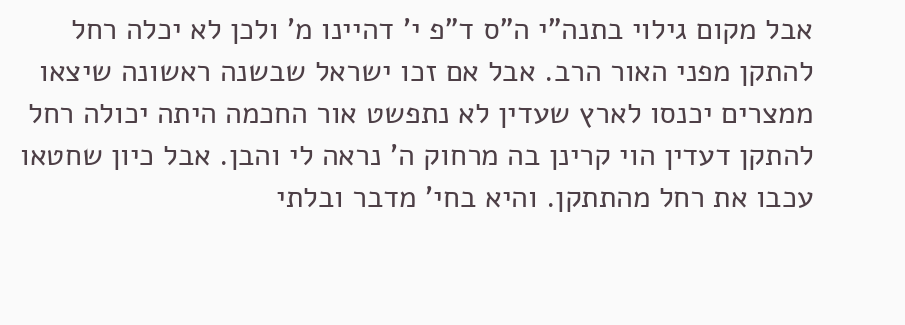אבל מקום גילוי בתנה"י ה"ס ד"פ י' דהיינו מ' ולכן לא יכלה רחל להתקן מפני האור הרב. אבל אם זכו ישראל שבשנה ראשונה שיצאו ממצרים יכנסו לארץ שעדין לא נתפשט אור החכמה היתה יכולה רחל להתקן דעדין הוי קרינן בה מרחוק ה' נראה לי והבן. אבל כיון שחטאו עכבו את רחל מהתתקן. והיא בחי' מדבר ובלתי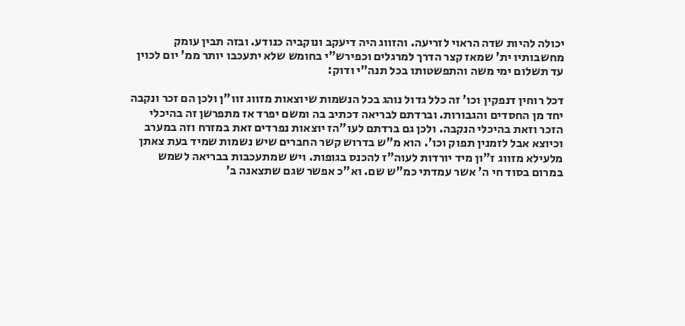יכולה להיות שדה הראוי לזריעה. והזווג היה דיעקב ונוקביה כנודע. ובזה תבין עומק מחשבותיו ית' שמאז קצר הדרך למרגלים וכפירש"י בחומש שלא יתעכבו יותר ממ' יום לכוין עד תשלום ימי משה והתפשטותו בכל תנה"י ודוק:

דכל רוחין דנפקין וכו' זה כלל גדול נוהג בכל הנשמות שיוצאות מזווג זוו"ן ולכן הם זכר ונקבה יחד מן החסדים והגבורות. וברדתם לבריאה דכתיב בה ומשם יפרד אז מתפרשן זה בהיכלי הזכר וזאת בהיכלי הנקבה. ולכן גם ברדתם לעו"הז יוצאות נפרדים זאת במזרח וזה במערב וכיוצא אבל לזמנין תפוק וכו'. הוא מ"ש בדרוש קשר החברים שיש נשמות שמיד בעת צאתן מלעילא מזווג ז"ון מיד יורדות לעוה"ז להכנס בגופות. ויש שמתעכבות בבריאה לשמש במרום בסוד חי ה' אשר עמדתי כמ"ש שם. וא"כ אפשר שגם שתצאנה ב'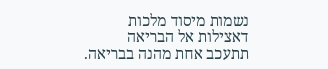נשמות מיסוד מלכות דאצילות אל הבריאה תתעכב אחת מהנה בבריאה.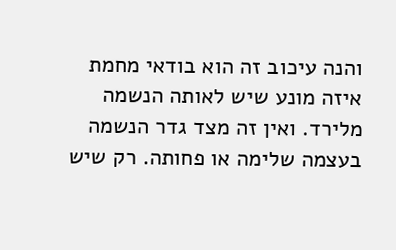והנה עיכוב זה הוא בודאי מחמת איזה מונע שיש לאותה הנשמה מלירד. ואין זה מצד גדר הנשמה בעצמה שלימה או פחותה. רק שיש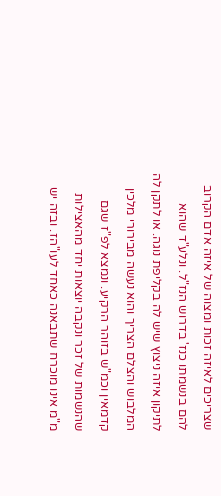שצריכים לאיזה זכות ומצוה של איזה אדם הקרוב להם בנשמתו כנז' בדרוש הנז"ל. ונלע"ד שהוא לתיקון איזה ניצוץ שיש לה בקליפת נוגה. או לתקן לה המלבוש והצלם הצריך והוא נעשה מבירורי מלכין קדמאין וכמ"ש בזוהר הרקיע. ונמצא לפ"ז שגם שהנשמות של זכר ונקבה יוצאות יחד מהאצילות מ"מ אינו מוכרח שתבאנה כאחד לעו"הז. ובזה יש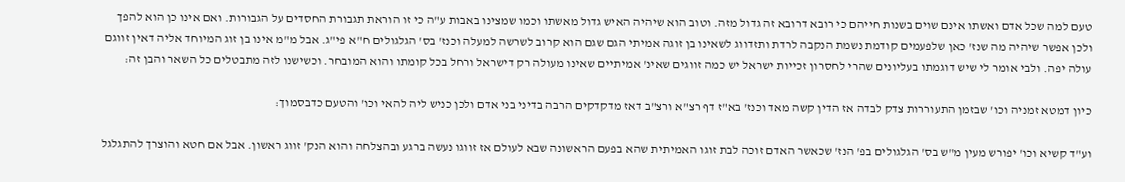טעם למה שכל אדם ואשתו אינם שוים בשנות חייהם כי רובא דרובא זה גדול מזה. וטוב הוא שיהיה האיש גדול מאשתו וכמו שמצינו באבות ע"ה כי זו הוראת תגבורת החסדים על הגבורות. ואם אינו כן הוא להפך ולכן אפשר שיהיה מה שנז' כאן שלפעמים קודמת נשמת הנקבה לרדת ותזדווג לשאינו בן זוגה אמיתי הגם שגם הוא קרוב לשרשה למעלה וכנז' בס' הגלגולים ח"א פי"ג. אבל מ"מ אינו בן זוג המיוחד אליה דאין זווגם עולה יפה. ולבי אומר לי שיש דוגמתו בעליונים שהרי לחסרון זכייות ישראל יש כמה זווגים שאינ' אמיתיים שאינו מעולה רק דישראל ורחל בכל קומתו והוא המובחר. וכשישנו לזה מתבטלים כל השאר והבן זה:

כיון דמטא זמניה וכו' שבזמן התעוררות צדק לבדה אז הדין קשה מאד וכנז' בא"ז דף רצ"א ורצ"ב דאז מדקדקים הרבה בדיני בני אדם ולכן כניש ליה להאי וכו' והטעם כדבסמוך:

וע"ד קשיא וכו' יפורש מעין מ"ש בס' הגלגולים בפ' הנז' שכאשר האדם זוכה לבת זוגו האמיתית שהא בפעם הראשונה שבא לעולם אז זווגו נעשה ברגע ובהצלחה והוא הנק' זווג ראשון. אבל אם חטא והוצרך להתגלגל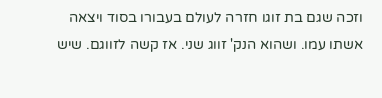וזכה שגם בת זוגו חזרה לעולם בעבורו בסוד ויצאה אשתו עמו. ושהוא הנק' זווג שני. אז קשה לזווגם. שיש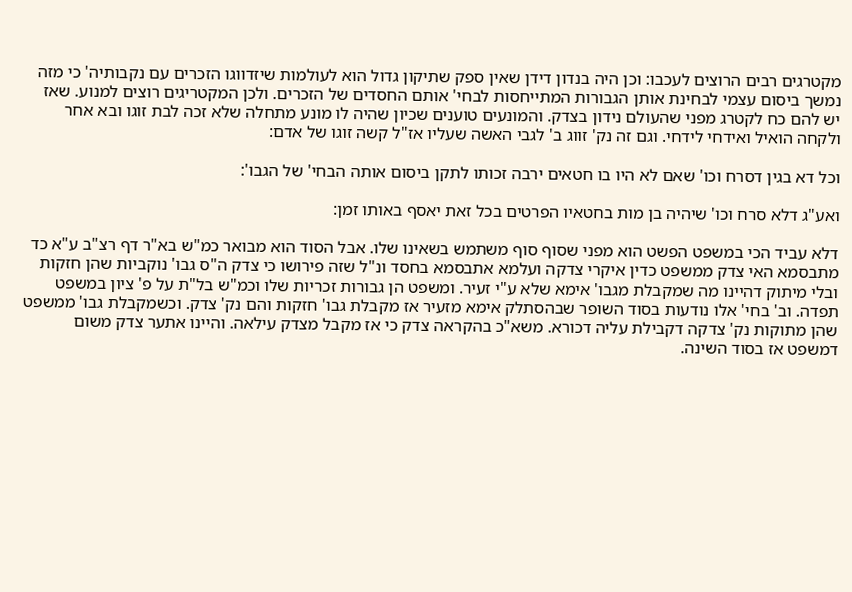מקטרגים רבים הרוצים לעכבו: וכן היה בנדון דידן שאין ספק שתיקון גדול הוא לעולמות שיזדווגו הזכרים עם נקבותיה' כי מזה נמשך ביסום עצמי לבחינת אותן הגבורות המתייחסות לבחי' אותם החסדים של הזכרים. ולכן המקטריגים רוצים למנוע. שאז יש להם כח לקטרג מפני שהעולם נידון בצדק. והמונעים טוענים שכיון שהיה לו מונע מתחלה שלא זכה לבת זוגו ובא אחר ולקחה הואיל ואידחי לידחי. וגם זה נק' זווג ב' לגבי האשה שעליו אז"ל קשה זוגו של אדם:

וכל דא בגין דסרח וכו' שאם לא היו בו חטאים ירבה זכותו לתקן ביסום אותה הבחי' של הגבו':

ואע"ג דלא סרח וכו' שיהיה בן מות בחטאיו הפרטים בכל זאת יאסף באותו זמן:

דלא עביד הכי במשפט הפשט הוא מפני שסוף סוף משתמש בשאינו שלו. אבל הסוד הוא מבואר כמ"ש בא"ר דף רצ"ב ע"א כד מתבסמא האי צדק ממשפט כדין איקרי צדקה ועלמא אתבסמא בחסד ונ"ל שזה פירושו כי צדק ה"ס גבו' נוקביות שהן חזקות ובלי מיתוק דהיינו מה שמקבלת מגבו' אימא שלא ע"י זעיר. ומשפט הן גבורות זכריות שלו וכמ"ש בל"ת על פ' ציון במשפט תפדה. וב' בחי' אלו נודעות בסוד השופר שבהסתלק אימא מזעיר אז מקבלת גבו' חזקות והם נק' צדק. וכשמקבלת גבו' ממשפט שהן מתוקות נק' צדקה דקבילת עליה דכורא. משא"כ בהקראה צדק כי אז מקבל מצדק עילאה. והיינו אתער צדק משום דמשפט אז בסוד השינה.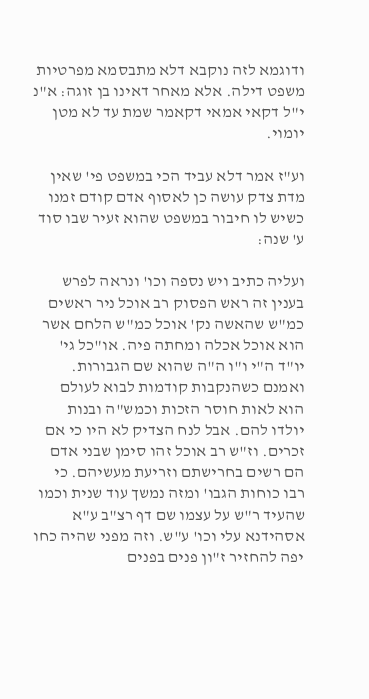ודוגמא לזה נוקבא דלא מתבסמא מפרטיות משפט דילה. אלא מאחר דאינו בן זוגה: א"נ י"ל דקאי אמאי דקאמר שמת עד לא מטן יומוי.

וע"ז אמר דלא עביד הכי במשפט פי' שאין מדת צדק עושה כן לאסוף אדם קודם זמנו כשיש לו חיבור במשפט שהוא זעיר שבו סוד ע' שנה:

ועליה כתיב ויש נספה וכו' ונראה לפרש בענין זה ראש הפסוק רב אוכל ניר ראשים כמ"ש שהאשה נק' אוכל כמ"ש הלחם אשר הוא אוכל אכלה ומחתה פיה. או"כל גי' יו"ד ה"י ו"ו ה"ה שהוא שם הגבורות. ואמנם כשהנקבות קודמות לבוא לעולם הוא לאות חוסר הזכות וכמש"ה ובנות יולדו להם. אבל לנח הצדיק לא היו כי אם זכרים. וז"ש רב אוכל זהו סימן שבני אדם הם רשים בחרישתם וזריעת מעשיהם. כי רבו כוחות הגבו' ומזה נמשך עוד שנית וכמו שהעיד ר"ש על עצמו שם דף רצ"ב ע"א אסהידנא עלי וכו' ע"ש. וזה מפני שהיה כחו יפה להחזיר ז"ון פנים בפנים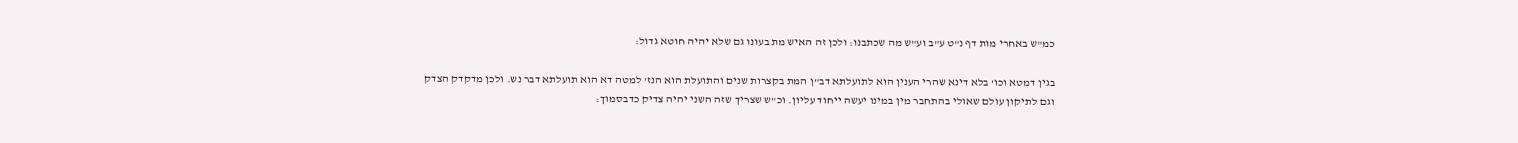כמ"ש באחרי מות דף נ"ט ע"ב וע"ש מה שכתבנו: ולכן זה האיש מת בעונו גם שלא יהיה חוטא גדול:

בגין דמטא וכו' בלא דינא שהרי הענין הוא לתועלתא דב"ן המת בקצרות שנים והתועלת הוא הנז' למטה דא הוא תועלתא דבר נש. ולכן מדקדק הצדק וגם לתיקון עולם שאולי בהתחבר מין במינו יעשה ייחוד עליון. וכ"ש שצריך שזה השני יהיה צדיק כדבסמוך: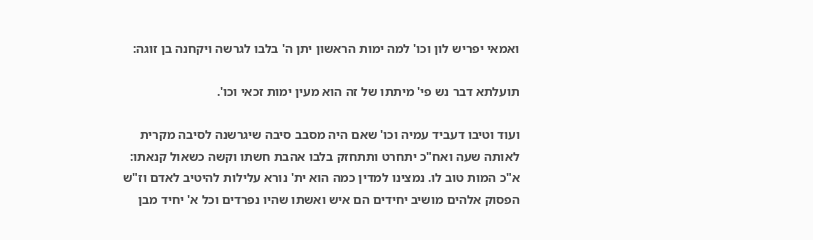ואמאי יפריש לון וכו' למה ימות הראשון יתן ה' בלבו לגרשה ויקחנה בן זוגה:

תועלתא דבר נש פי' מיתתו של זה הוא מעין ימות זכאי וכו'.

ועוד וטיבו דעביד עמיה וכו' שאם היה מסבב סיבה שיגרשנה לסיבה מקרית לאותה שעה ואח"כ יתחרט ותתחזק בלבו אהבת חשתו וקשה כשאול קנאתו: א"כ המות טוב לו. נמצינו למדין כמה הוא ית' נורא עלילות להיטיב לאדם וז"ש הפסוק אלהים מושיב יחידים הם איש ואשתו שהיו נפרדים וכל א' יחיד מבן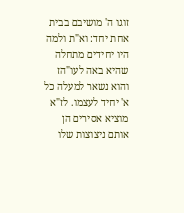זוגו ה' מושיבם בבית אחת יחד: וא"ת ולמה היו יחידים מתחלה שהיא באה לעו"הז והוא נשאר למעלה כל א' יחיד לעצמו. לז"א מוציא אסירים הן אותם ניצוצות שלו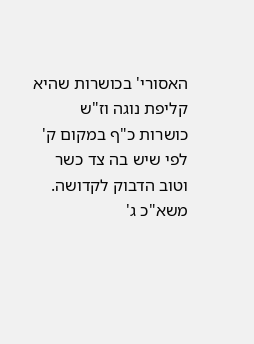האסורי' בכושרות שהיא קליפת נוגה וז"ש כושרות כ"ף במקום ק' לפי שיש בה צד כשר וטוב הדבוק לקדושה. משא"כ ג'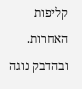קליפות האחרות. ובהדבק נוגה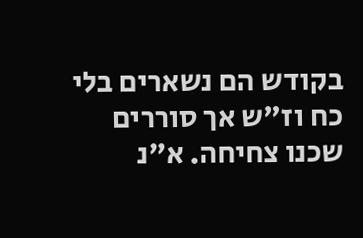בקודש הם נשארים בלי כח וז"ש אך סוררים שכנו צחיחה. א"נ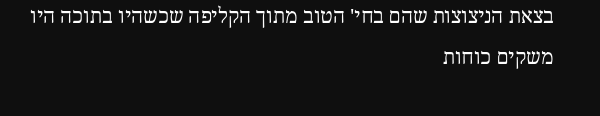בצאת הניצוצות שהם בחי' הטוב מתוך הקליפה שכשהיו בתוכה היו משקים כוחות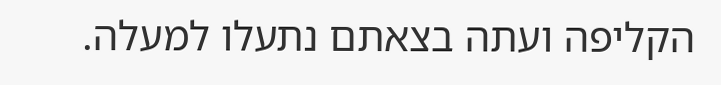הקליפה ועתה בצאתם נתעלו למעלה.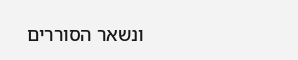ונשאר הסוררים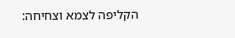הקליפה לצמא וצחיחה: